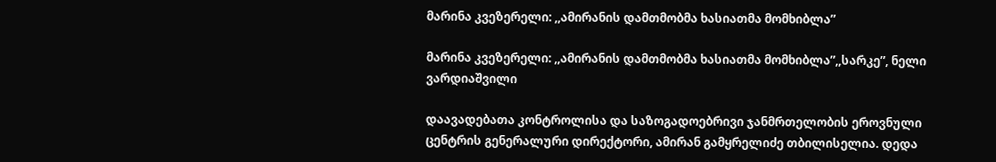მარინა კვეზერელი: ,,ამირანის დამთმობმა ხასიათმა მომხიბლა”

მარინა კვეზერელი: ,,ამირანის დამთმობმა ხასიათმა მომხიბლა”,,სარკე”, ნელი ვარდიაშვილი

დაავადებათა კონტროლისა და საზოგადოებრივი ჯანმრთელობის ეროვნული ცენტრის გენერალური დირექტორი, ამირან გამყრელიძე თბილისელია. დედა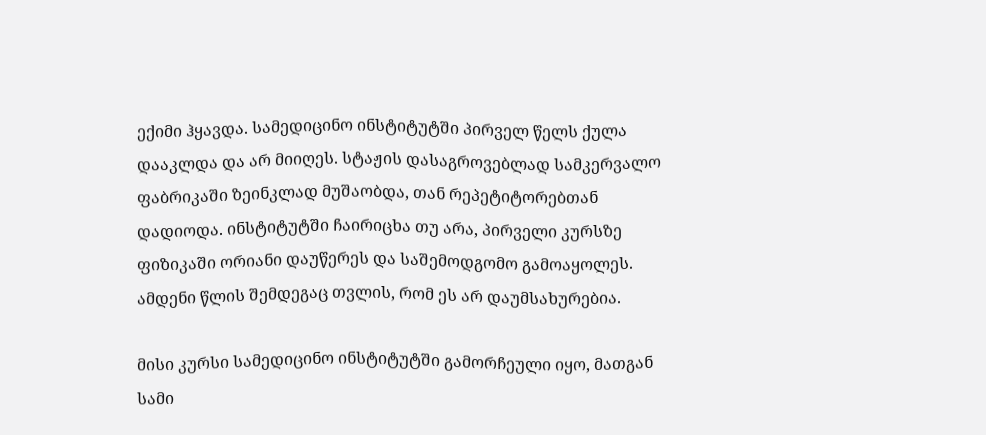ექიმი ჰყავდა. სამედიცინო ინსტიტუტში პირველ წელს ქულა დააკლდა და არ მიიღეს. სტაჟის დასაგროვებლად სამკერვალო ფაბრიკაში ზეინკლად მუშაობდა, თან რეპეტიტორებთან დადიოდა. ინსტიტუტში ჩაირიცხა თუ არა, პირველი კურსზე ფიზიკაში ორიანი დაუწერეს და საშემოდგომო გამოაყოლეს. ამდენი წლის შემდეგაც თვლის, რომ ეს არ დაუმსახურებია.

მისი კურსი სამედიცინო ინსტიტუტში გამორჩეული იყო, მათგან სამი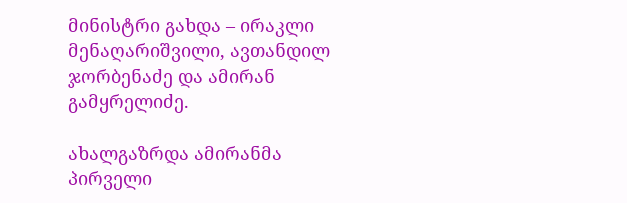მინისტრი გახდა – ირაკლი მენაღარიშვილი, ავთანდილ ჯორბენაძე და ამირან გამყრელიძე.

ახალგაზრდა ამირანმა პირველი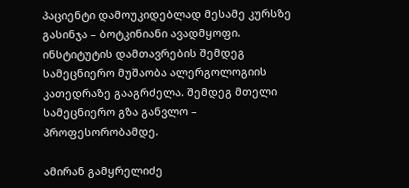პაციენტი დამოუკიდებლად მესამე კურსზე გასინჯა – ბოტკინიანი ავადმყოფი. ინსტიტუტის დამთავრების შემდეგ სამეცნიერო მუშაობა ალერგოლოგიის კათედრაზე გააგრძელა. შემდეგ მთელი სამეცნიერო გზა განვლო – პროფესორობამდე.

ამირან გამყრელიძე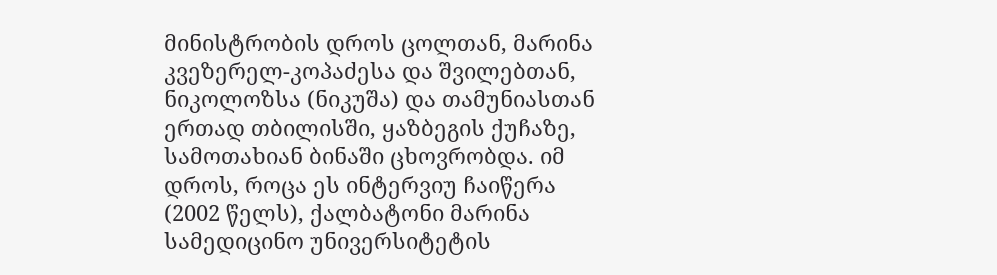მინისტრობის დროს ცოლთან, მარინა კვეზერელ-კოპაძესა და შვილებთან, ნიკოლოზსა (ნიკუშა) და თამუნიასთან ერთად თბილისში, ყაზბეგის ქუჩაზე, სამოთახიან ბინაში ცხოვრობდა. იმ დროს, როცა ეს ინტერვიუ ჩაიწერა (2002 წელს), ქალბატონი მარინა სამედიცინო უნივერსიტეტის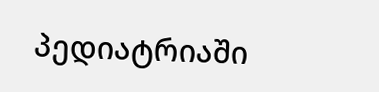პედიატრიაში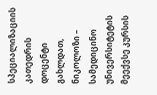სპეციალიზაციის კათედრის დოცენტი გახლდათ, ნიკოლოზი – სამედიცინო უნივერსიტეტის მეექვსე კურსის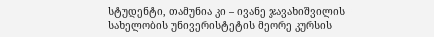სტუდენტი, თამუნია კი – ივანე ჯავახიშვილის სახელობის უნივერისტეტის მეორე კურსის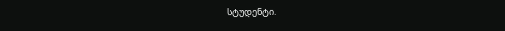სტუდენტი.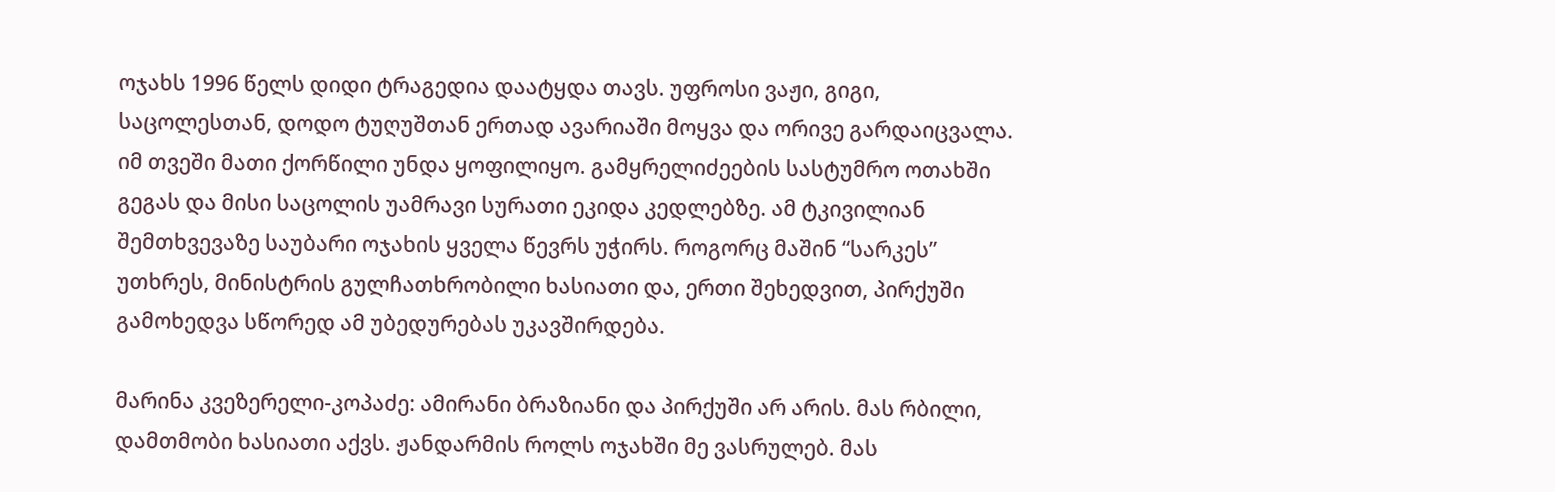ოჯახს 1996 წელს დიდი ტრაგედია დაატყდა თავს. უფროსი ვაჟი, გიგი, საცოლესთან, დოდო ტუღუშთან ერთად ავარიაში მოყვა და ორივე გარდაიცვალა. იმ თვეში მათი ქორწილი უნდა ყოფილიყო. გამყრელიძეების სასტუმრო ოთახში გეგას და მისი საცოლის უამრავი სურათი ეკიდა კედლებზე. ამ ტკივილიან შემთხვევაზე საუბარი ოჯახის ყველა წევრს უჭირს. როგორც მაშინ “სარკეს” უთხრეს, მინისტრის გულჩათხრობილი ხასიათი და, ერთი შეხედვით, პირქუში გამოხედვა სწორედ ამ უბედურებას უკავშირდება.

მარინა კვეზერელი-კოპაძე: ამირანი ბრაზიანი და პირქუში არ არის. მას რბილი, დამთმობი ხასიათი აქვს. ჟანდარმის როლს ოჯახში მე ვასრულებ. მას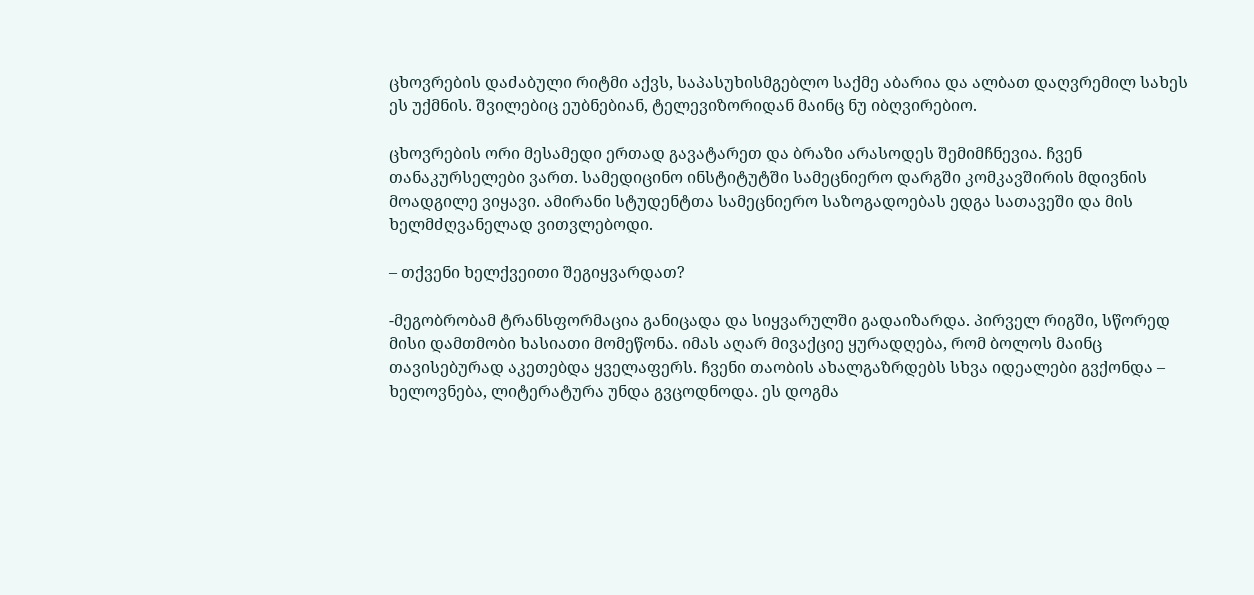ცხოვრების დაძაბული რიტმი აქვს, საპასუხისმგებლო საქმე აბარია და ალბათ დაღვრემილ სახეს ეს უქმნის. შვილებიც ეუბნებიან, ტელევიზორიდან მაინც ნუ იბღვირებიო.

ცხოვრების ორი მესამედი ერთად გავატარეთ და ბრაზი არასოდეს შემიმჩნევია. ჩვენ თანაკურსელები ვართ. სამედიცინო ინსტიტუტში სამეცნიერო დარგში კომკავშირის მდივნის მოადგილე ვიყავი. ამირანი სტუდენტთა სამეცნიერო საზოგადოებას ედგა სათავეში და მის ხელმძღვანელად ვითვლებოდი.

– თქვენი ხელქვეითი შეგიყვარდათ?

-მეგობრობამ ტრანსფორმაცია განიცადა და სიყვარულში გადაიზარდა. პირველ რიგში, სწორედ მისი დამთმობი ხასიათი მომეწონა. იმას აღარ მივაქციე ყურადღება, რომ ბოლოს მაინც თავისებურად აკეთებდა ყველაფერს. ჩვენი თაობის ახალგაზრდებს სხვა იდეალები გვქონდა – ხელოვნება, ლიტერატურა უნდა გვცოდნოდა. ეს დოგმა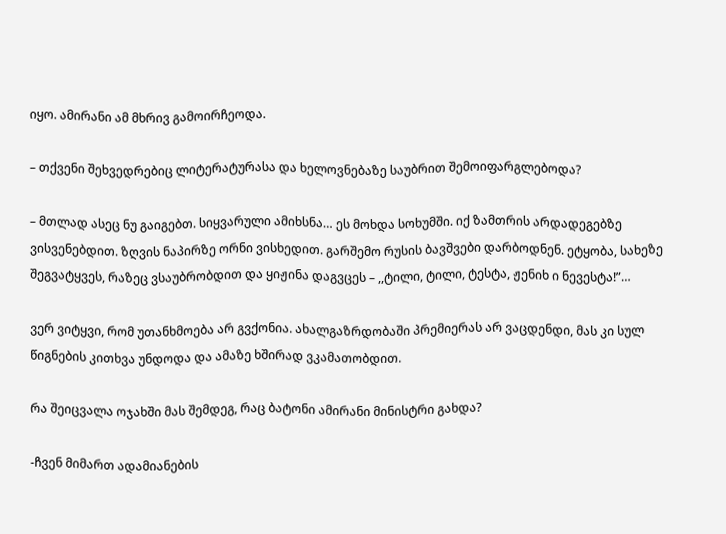იყო. ამირანი ამ მხრივ გამოირჩეოდა.

– თქვენი შეხვედრებიც ლიტერატურასა და ხელოვნებაზე საუბრით შემოიფარგლებოდა?

– მთლად ასეც ნუ გაიგებთ. სიყვარული ამიხსნა… ეს მოხდა სოხუმში. იქ ზამთრის არდადეგებზე ვისვენებდით. ზღვის ნაპირზე ორნი ვისხედით. გარშემო რუსის ბავშვები დარბოდნენ. ეტყობა, სახეზე შეგვატყვეს, რაზეც ვსაუბრობდით და ყიჟინა დაგვცეს – ,,ტილი, ტილი, ტესტა, ჟენიხ ი ნევესტა!”…

ვერ ვიტყვი, რომ უთანხმოება არ გვქონია. ახალგაზრდობაში პრემიერას არ ვაცდენდი, მას კი სულ წიგნების კითხვა უნდოდა და ამაზე ხშირად ვკამათობდით.

რა შეიცვალა ოჯახში მას შემდეგ, რაც ბატონი ამირანი მინისტრი გახდა?

-ჩვენ მიმართ ადამიანების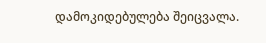დამოკიდებულება შეიცვალა.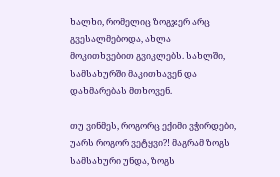ხალხი, რომელიც ზოგჯერ არც გვესალმებოდა, ახლა მოკითხვებით გვიკლებს. სახლში, სამსახურში მაკითხავენ და დახმარებას მთხოვენ.

თუ ვინმეს, როგორც ექიმი ვჭირდები, უარს როგორ ვეტყვი?! მაგრამ ზოგს სამსახური უნდა, ზოგს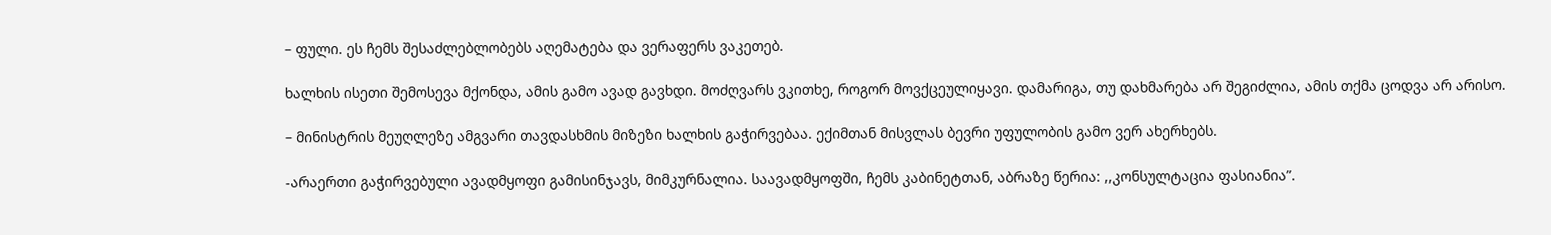– ფული. ეს ჩემს შესაძლებლობებს აღემატება და ვერაფერს ვაკეთებ.

ხალხის ისეთი შემოსევა მქონდა, ამის გამო ავად გავხდი. მოძღვარს ვკითხე, როგორ მოვქცეულიყავი. დამარიგა, თუ დახმარება არ შეგიძლია, ამის თქმა ცოდვა არ არისო.

– მინისტრის მეუღლეზე ამგვარი თავდასხმის მიზეზი ხალხის გაჭირვებაა. ექიმთან მისვლას ბევრი უფულობის გამო ვერ ახერხებს.

-არაერთი გაჭირვებული ავადმყოფი გამისინჯავს, მიმკურნალია. საავადმყოფში, ჩემს კაბინეტთან, აბრაზე წერია: ,,კონსულტაცია ფასიანია”.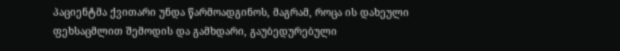პაციენტმა ქვითარი უნდა წარმოადგინოს, მაგრამ, როცა ის დახეული ფეხსაცმლით შემოდის და გამხდარი, გაუბედურებული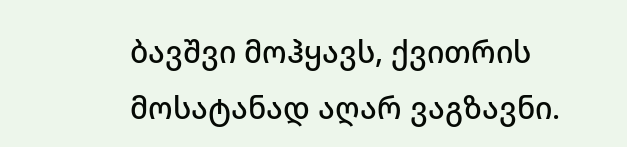ბავშვი მოჰყავს, ქვითრის მოსატანად აღარ ვაგზავნი.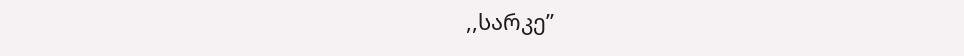,,სარკე”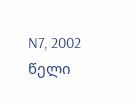N7, 2002 წელი